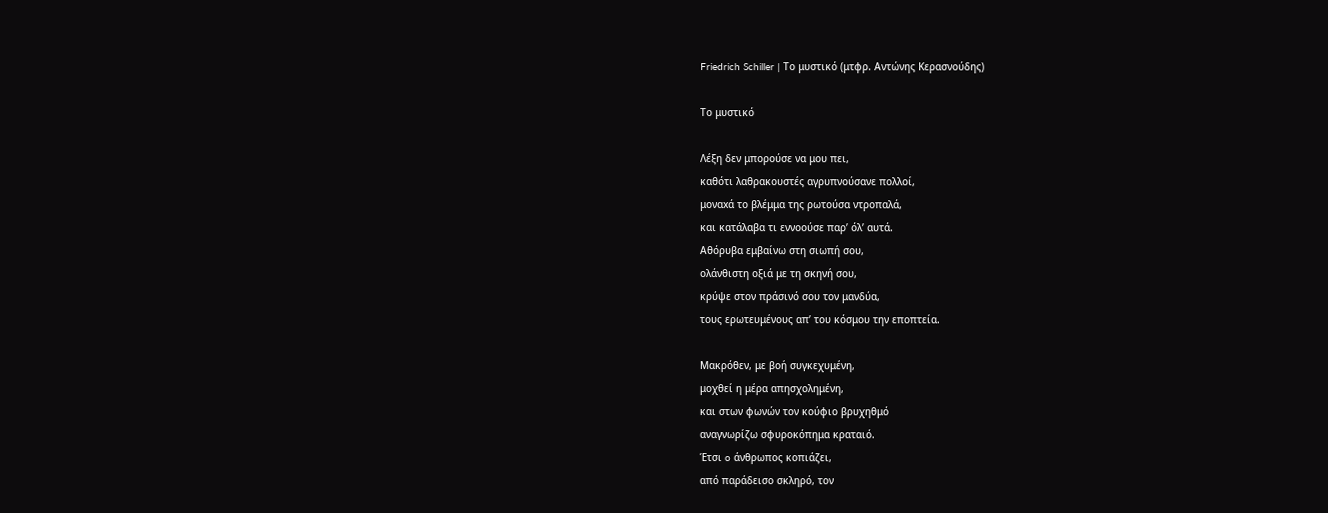Friedrich Schiller | Το μυστικό (μτφρ. Αντώνης Κερασνούδης)

Το μυστικό

Λέξη δεν μπορούσε να μου πει,
καθότι λαθρακουστές αγρυπνούσανε πολλοί,
μοναxά το βλέμμα της ρωτούσα ντροπαλά,
και κατάλαβα τι εννοούσε παρ’ όλ’ αυτά.
Αθόρυβα εμβαίνω στη σιωπή σου,
ολάνθιστη οξιά με τη σκηνή σου,
κρύψε στον πράσινό σου τον μανδύα,
τους ερωτευμένους απ’ του κόσμου την εποπτεία.

Μακρόθεν, με βοή συγκεχυμένη,
μοχθεί η μέρα απησχολημένη,
και στων φωνών τον κούφιο βρυχηθμό
αναγνωρίζω σφυροκόπημα κραταιό.
Έτσι o άνθρωπος κοπιάζει,
από παράδεισο σκληρό, τον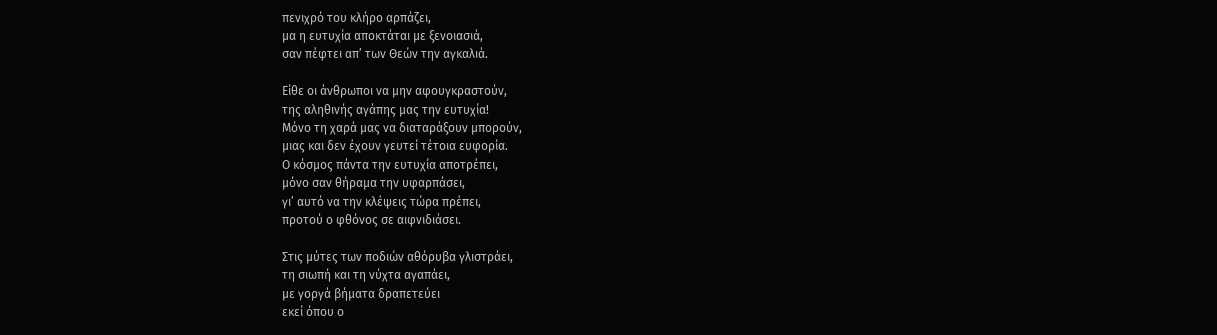πενιχρό του κλήρο αρπάζει,
μα η ευτυχία αποκτάται με ξενοιασιά,
σαν πέφτει απ’ των Θεών την αγκαλιά.

Είθε οι άνθρωποι να μην αφουγκραστούν,
της αληθινής αγάπης μας την ευτυχία!
Μόνο τη χαρά μας να διαταράξουν μπορούν,
μιας και δεν έχουν γευτεί τέτοια ευφορία.
Ο κόσμος πάντα την ευτυχία αποτρέπει,
μόνο σαν θήραμα την υφαρπάσει,
γι’ αυτό να την κλέψεις τώρα πρέπει,
προτού ο φθόνος σε αιφνιδιάσει.

Στις μύτες των ποδιών αθόρυβα γλιστράει,
τη σιωπή και τη νύχτα αγαπάει,
με γoργά βήματα δραπετεύει
εκεί όπου ο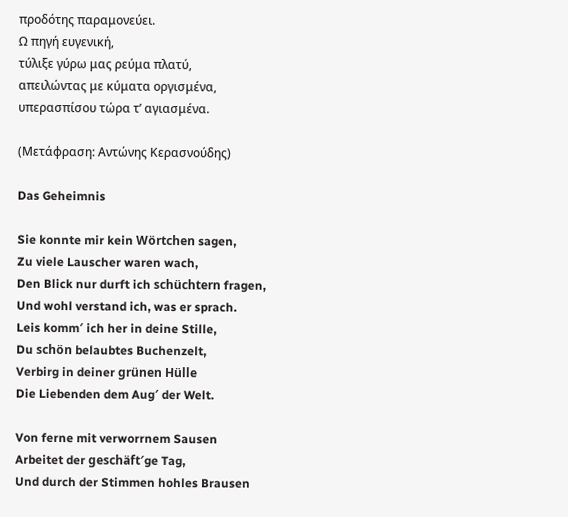προδότης παραμονεύει.
Ω πηγή ευγενική,
τύλιξε γύρω μας ρεύμα πλατύ,
απειλώντας με κύματα οργισμένα,
υπερασπίσου τώρα τ’ αγιασμένα.

(Μετάφραση: Αντώνης Κερασνούδης)

Das Geheimnis

Sie konnte mir kein Wörtchen sagen,
Zu viele Lauscher waren wach,
Den Blick nur durft ich schüchtern fragen,
Und wohl verstand ich, was er sprach.
Leis komm′ ich her in deine Stille,
Du schön belaubtes Buchenzelt,
Verbirg in deiner grünen Hülle
Die Liebenden dem Aug′ der Welt.

Von ferne mit verworrnem Sausen
Arbeitet der geschäft′ge Tag,
Und durch der Stimmen hohles Brausen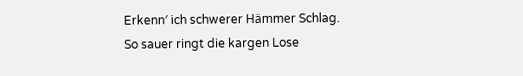Erkenn′ ich schwerer Hämmer Schlag.
So sauer ringt die kargen Lose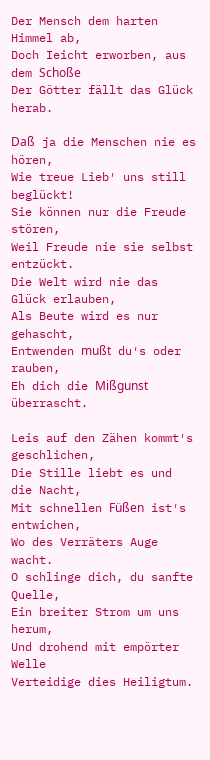Der Mensch dem harten Himmel ab,
Doch Ieicht erworben, aus dem Schoße
Der Götter fällt das Glück herab.

Daß ja die Menschen nie es hören,
Wie treue Lieb′ uns still beglückt!
Sie können nur die Freude stören,
Weil Freude nie sie selbst entzückt.
Die Welt wird nie das Glück erlauben,
Als Beute wird es nur gehascht,
Entwenden mußt du′s oder rauben,
Eh dich die Mißgunst überrascht.

Leis auf den Zähen kommt′s geschlichen,
Die Stille liebt es und die Nacht,
Mit schnellen Füßen ist′s entwichen,
Wo des Verräters Auge wacht.
O schlinge dich, du sanfte Quelle,
Ein breiter Strom um uns herum,
Und drohend mit empörter Welle
Verteidige dies Heiligtum.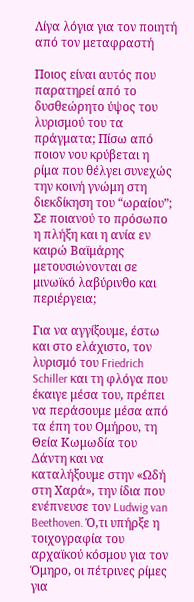Λίγα λόγια για τον ποιητή από τον μεταφραστή

Ποιος είναι αυτός που παρατηρεί από το δυσθεώρητο ύψος του λυρισμού του τα πράγματα; Πίσω από ποιον νου κρύβεται η ρίμα που θέλγει συνεχώς την κοινή γνώμη στη διεκδίκηση του “ωραίου”; Σε ποιανού το πρόσωπο η πλήξη και η ανία εν καιρώ Βαϊμάρης μετουσιώνονται σε μινωϊκό λαβύρινθο και περιέργεια;

Για να αγγίξουμε, έστω και στο ελάχιστο, τον λυρισμό του Friedrich Schiller και τη φλόγα που έκαιγε μέσα του, πρέπει να περάσουμε μέσα από τα έπη του Ομήρου, τη Θεία Κωμωδία του Δάντη και να καταλήξουμε στην «Ωδή στη Χαρά», την ίδια που ενέπνευσε τον Ludwig van Beethoven. Ό,τι υπήρξε η τοιχογραφία του αρχαϊκού κόσμου για τον Όμηρο, οι πέτρινες ρίμες για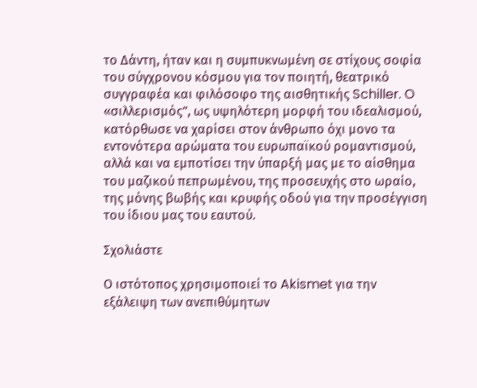το Δάντη, ήταν και η συμπυκνωμένη σε στίχους σοφία του σύγχρονου κόσμου για τον ποιητή, θεατρικό συγγραφέα και φιλόσοφο της αισθητικής Schiller. O «σιλλερισμός”, ως υψηλότερη μορφή του ιδεαλισμού, κατόρθωσε να χαρίσει στον άνθρωπο όχι μονο τα εντονότερα αρώματα του ευρωπαϊκού ρομαντισμού, αλλά και να εμποτίσει την ύπαρξή μας με το αίσθημα του μαζικού πεπρωμένου, της προσευχής στο ωραίο, της μόνης βωβής και κρυφής οδού για την προσέγγιση του ίδιου μας του εαυτού.

Σχολιάστε

Ο ιστότοπος χρησιμοποιεί το Akismet για την εξάλειψη των ανεπιθύμητων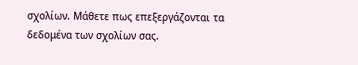σχολίων. Μάθετε πως επεξεργάζονται τα δεδομένα των σχολίων σας.